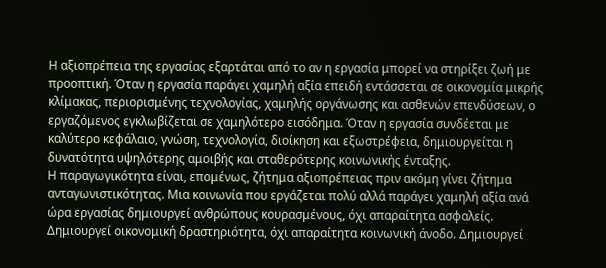Η αξιοπρέπεια της εργασίας εξαρτάται από το αν η εργασία μπορεί να στηρίξει ζωή με προοπτική. Όταν η εργασία παράγει χαμηλή αξία επειδή εντάσσεται σε οικονομία μικρής κλίμακας, περιορισμένης τεχνολογίας, χαμηλής οργάνωσης και ασθενών επενδύσεων, ο εργαζόμενος εγκλωβίζεται σε χαμηλότερο εισόδημα. Όταν η εργασία συνδέεται με καλύτερο κεφάλαιο, γνώση, τεχνολογία, διοίκηση και εξωστρέφεια, δημιουργείται η δυνατότητα υψηλότερης αμοιβής και σταθερότερης κοινωνικής ένταξης.
Η παραγωγικότητα είναι, επομένως, ζήτημα αξιοπρέπειας πριν ακόμη γίνει ζήτημα ανταγωνιστικότητας. Μια κοινωνία που εργάζεται πολύ αλλά παράγει χαμηλή αξία ανά ώρα εργασίας δημιουργεί ανθρώπους κουρασμένους, όχι απαραίτητα ασφαλείς. Δημιουργεί οικονομική δραστηριότητα, όχι απαραίτητα κοινωνική άνοδο. Δημιουργεί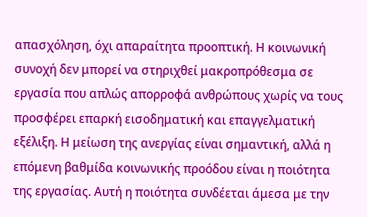απασχόληση, όχι απαραίτητα προοπτική. Η κοινωνική συνοχή δεν μπορεί να στηριχθεί μακροπρόθεσμα σε εργασία που απλώς απορροφά ανθρώπους χωρίς να τους προσφέρει επαρκή εισοδηματική και επαγγελματική εξέλιξη. Η μείωση της ανεργίας είναι σημαντική, αλλά η επόμενη βαθμίδα κοινωνικής προόδου είναι η ποιότητα της εργασίας. Αυτή η ποιότητα συνδέεται άμεσα με την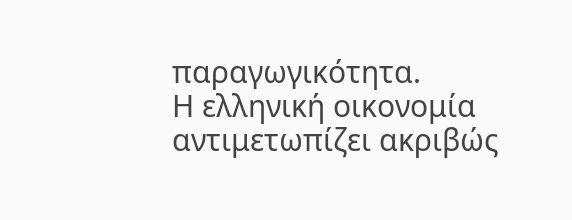παραγωγικότητα.
Η ελληνική οικονομία αντιμετωπίζει ακριβώς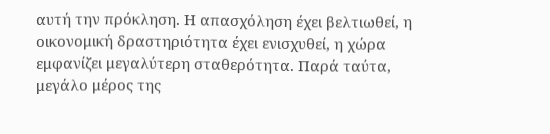αυτή την πρόκληση. Η απασχόληση έχει βελτιωθεί, η οικονομική δραστηριότητα έχει ενισχυθεί, η χώρα εμφανίζει μεγαλύτερη σταθερότητα. Παρά ταύτα, μεγάλο μέρος της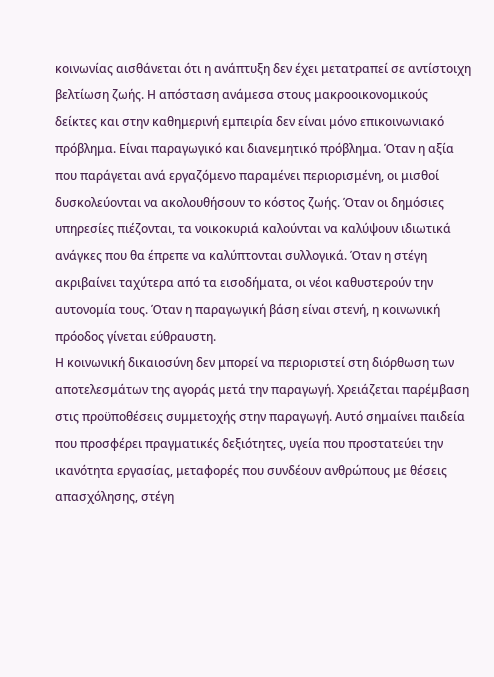κοινωνίας αισθάνεται ότι η ανάπτυξη δεν έχει μετατραπεί σε αντίστοιχη βελτίωση ζωής. Η απόσταση ανάμεσα στους μακροοικονομικούς δείκτες και στην καθημερινή εμπειρία δεν είναι μόνο επικοινωνιακό πρόβλημα. Είναι παραγωγικό και διανεμητικό πρόβλημα. Όταν η αξία που παράγεται ανά εργαζόμενο παραμένει περιορισμένη, οι μισθοί δυσκολεύονται να ακολουθήσουν το κόστος ζωής. Όταν οι δημόσιες υπηρεσίες πιέζονται, τα νοικοκυριά καλούνται να καλύψουν ιδιωτικά ανάγκες που θα έπρεπε να καλύπτονται συλλογικά. Όταν η στέγη ακριβαίνει ταχύτερα από τα εισοδήματα, οι νέοι καθυστερούν την αυτονομία τους. Όταν η παραγωγική βάση είναι στενή, η κοινωνική πρόοδος γίνεται εύθραυστη.
Η κοινωνική δικαιοσύνη δεν μπορεί να περιοριστεί στη διόρθωση των αποτελεσμάτων της αγοράς μετά την παραγωγή. Χρειάζεται παρέμβαση στις προϋποθέσεις συμμετοχής στην παραγωγή. Αυτό σημαίνει παιδεία που προσφέρει πραγματικές δεξιότητες, υγεία που προστατεύει την ικανότητα εργασίας, μεταφορές που συνδέουν ανθρώπους με θέσεις απασχόλησης, στέγη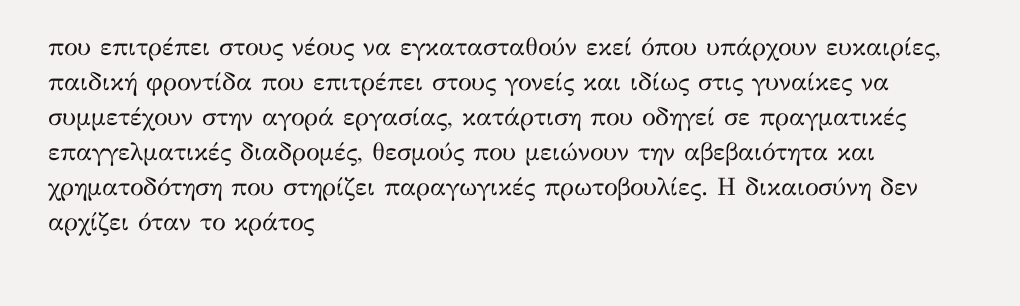που επιτρέπει στους νέους να εγκατασταθούν εκεί όπου υπάρχουν ευκαιρίες, παιδική φροντίδα που επιτρέπει στους γονείς και ιδίως στις γυναίκες να συμμετέχουν στην αγορά εργασίας, κατάρτιση που οδηγεί σε πραγματικές επαγγελματικές διαδρομές, θεσμούς που μειώνουν την αβεβαιότητα και χρηματοδότηση που στηρίζει παραγωγικές πρωτοβουλίες. Η δικαιοσύνη δεν αρχίζει όταν το κράτος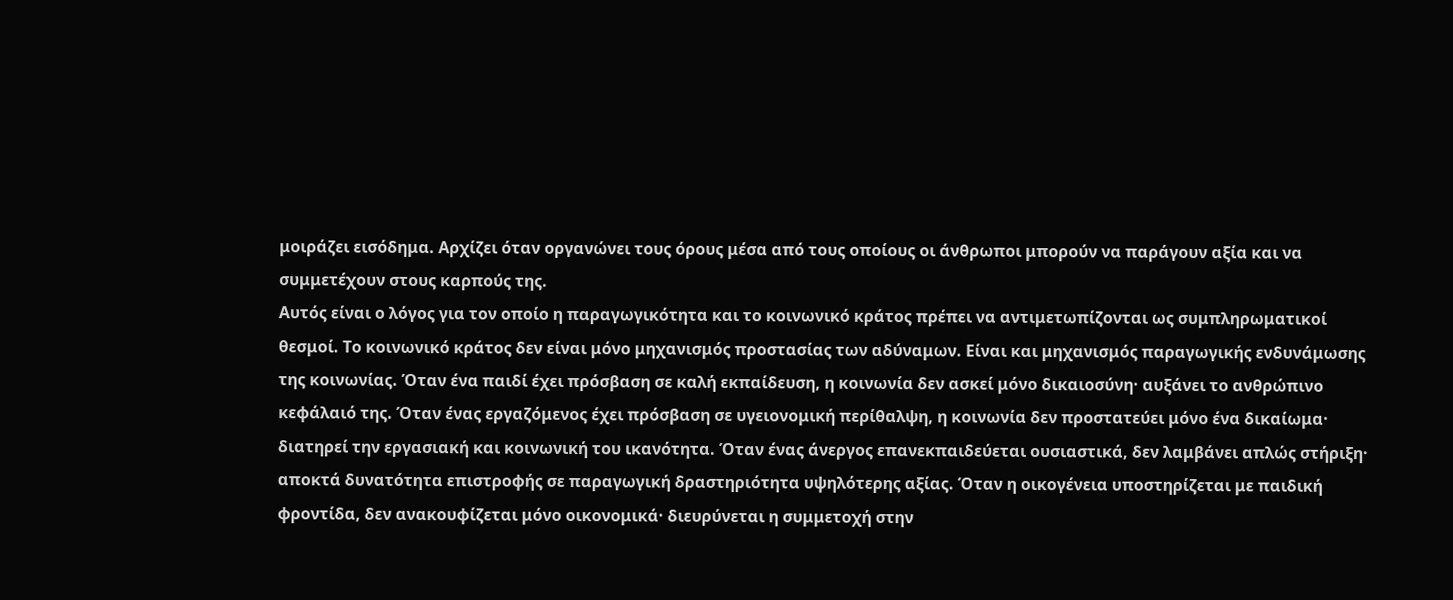μοιράζει εισόδημα. Αρχίζει όταν οργανώνει τους όρους μέσα από τους οποίους οι άνθρωποι μπορούν να παράγουν αξία και να συμμετέχουν στους καρπούς της.
Αυτός είναι ο λόγος για τον οποίο η παραγωγικότητα και το κοινωνικό κράτος πρέπει να αντιμετωπίζονται ως συμπληρωματικοί θεσμοί. Το κοινωνικό κράτος δεν είναι μόνο μηχανισμός προστασίας των αδύναμων. Είναι και μηχανισμός παραγωγικής ενδυνάμωσης της κοινωνίας. Όταν ένα παιδί έχει πρόσβαση σε καλή εκπαίδευση, η κοινωνία δεν ασκεί μόνο δικαιοσύνη· αυξάνει το ανθρώπινο κεφάλαιό της. Όταν ένας εργαζόμενος έχει πρόσβαση σε υγειονομική περίθαλψη, η κοινωνία δεν προστατεύει μόνο ένα δικαίωμα· διατηρεί την εργασιακή και κοινωνική του ικανότητα. Όταν ένας άνεργος επανεκπαιδεύεται ουσιαστικά, δεν λαμβάνει απλώς στήριξη· αποκτά δυνατότητα επιστροφής σε παραγωγική δραστηριότητα υψηλότερης αξίας. Όταν η οικογένεια υποστηρίζεται με παιδική φροντίδα, δεν ανακουφίζεται μόνο οικονομικά· διευρύνεται η συμμετοχή στην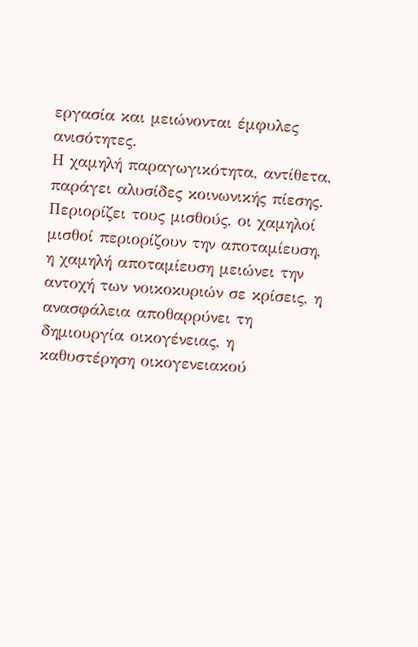εργασία και μειώνονται έμφυλες ανισότητες.
Η χαμηλή παραγωγικότητα, αντίθετα, παράγει αλυσίδες κοινωνικής πίεσης. Περιορίζει τους μισθούς, οι χαμηλοί μισθοί περιορίζουν την αποταμίευση, η χαμηλή αποταμίευση μειώνει την αντοχή των νοικοκυριών σε κρίσεις, η ανασφάλεια αποθαρρύνει τη δημιουργία οικογένειας, η καθυστέρηση οικογενειακού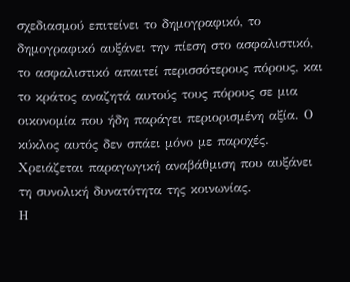σχεδιασμού επιτείνει το δημογραφικό, το δημογραφικό αυξάνει την πίεση στο ασφαλιστικό, το ασφαλιστικό απαιτεί περισσότερους πόρους, και το κράτος αναζητά αυτούς τους πόρους σε μια οικονομία που ήδη παράγει περιορισμένη αξία. Ο κύκλος αυτός δεν σπάει μόνο με παροχές. Χρειάζεται παραγωγική αναβάθμιση που αυξάνει τη συνολική δυνατότητα της κοινωνίας.
Η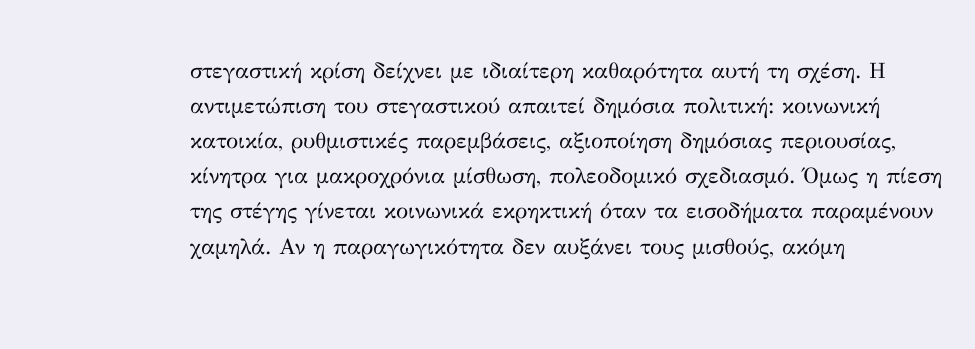στεγαστική κρίση δείχνει με ιδιαίτερη καθαρότητα αυτή τη σχέση. Η αντιμετώπιση του στεγαστικού απαιτεί δημόσια πολιτική: κοινωνική κατοικία, ρυθμιστικές παρεμβάσεις, αξιοποίηση δημόσιας περιουσίας, κίνητρα για μακροχρόνια μίσθωση, πολεοδομικό σχεδιασμό. Όμως η πίεση της στέγης γίνεται κοινωνικά εκρηκτική όταν τα εισοδήματα παραμένουν χαμηλά. Αν η παραγωγικότητα δεν αυξάνει τους μισθούς, ακόμη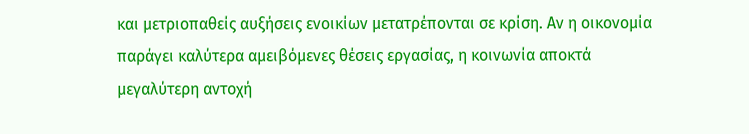και μετριοπαθείς αυξήσεις ενοικίων μετατρέπονται σε κρίση. Αν η οικονομία παράγει καλύτερα αμειβόμενες θέσεις εργασίας, η κοινωνία αποκτά μεγαλύτερη αντοχή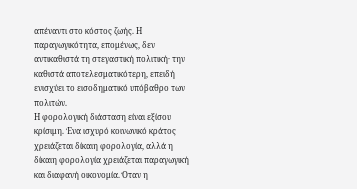απέναντι στο κόστος ζωής. Η παραγωγικότητα, επομένως, δεν αντικαθιστά τη στεγαστική πολιτική· την καθιστά αποτελεσματικότερη, επειδή ενισχύει το εισοδηματικό υπόβαθρο των πολιτών.
Η φορολογική διάσταση είναι εξίσου κρίσιμη. Ένα ισχυρό κοινωνικό κράτος χρειάζεται δίκαιη φορολογία, αλλά η δίκαιη φορολογία χρειάζεται παραγωγική και διαφανή οικονομία. Όταν η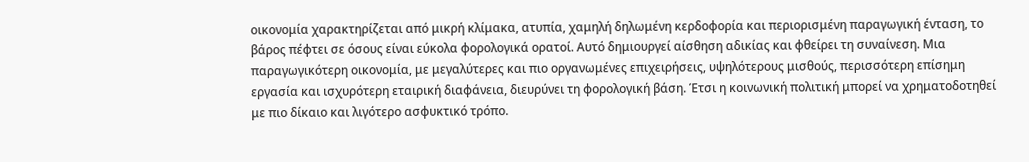οικονομία χαρακτηρίζεται από μικρή κλίμακα, ατυπία, χαμηλή δηλωμένη κερδοφορία και περιορισμένη παραγωγική ένταση, το βάρος πέφτει σε όσους είναι εύκολα φορολογικά ορατοί. Αυτό δημιουργεί αίσθηση αδικίας και φθείρει τη συναίνεση. Μια παραγωγικότερη οικονομία, με μεγαλύτερες και πιο οργανωμένες επιχειρήσεις, υψηλότερους μισθούς, περισσότερη επίσημη εργασία και ισχυρότερη εταιρική διαφάνεια, διευρύνει τη φορολογική βάση. Έτσι η κοινωνική πολιτική μπορεί να χρηματοδοτηθεί με πιο δίκαιο και λιγότερο ασφυκτικό τρόπο.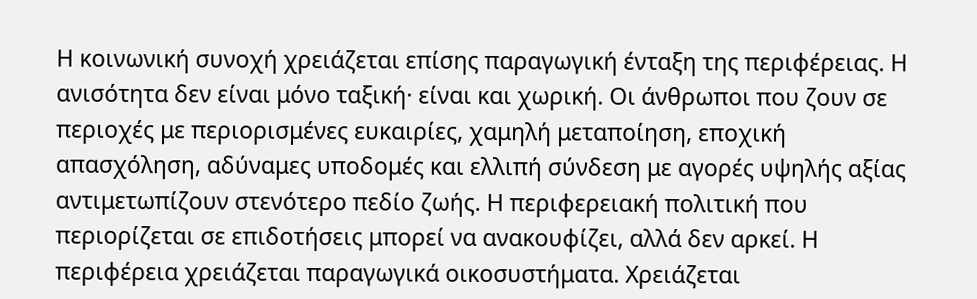Η κοινωνική συνοχή χρειάζεται επίσης παραγωγική ένταξη της περιφέρειας. Η ανισότητα δεν είναι μόνο ταξική· είναι και χωρική. Οι άνθρωποι που ζουν σε περιοχές με περιορισμένες ευκαιρίες, χαμηλή μεταποίηση, εποχική απασχόληση, αδύναμες υποδομές και ελλιπή σύνδεση με αγορές υψηλής αξίας αντιμετωπίζουν στενότερο πεδίο ζωής. Η περιφερειακή πολιτική που περιορίζεται σε επιδοτήσεις μπορεί να ανακουφίζει, αλλά δεν αρκεί. Η περιφέρεια χρειάζεται παραγωγικά οικοσυστήματα. Χρειάζεται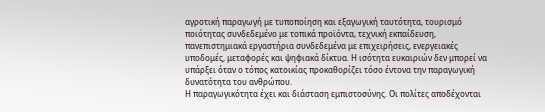αγροτική παραγωγή με τυποποίηση και εξαγωγική ταυτότητα, τουρισμό ποιότητας συνδεδεμένο με τοπικά προϊόντα, τεχνική εκπαίδευση, πανεπιστημιακά εργαστήρια συνδεδεμένα με επιχειρήσεις, ενεργειακές υποδομές, μεταφορές και ψηφιακά δίκτυα. Η ισότητα ευκαιριών δεν μπορεί να υπάρξει όταν ο τόπος κατοικίας προκαθορίζει τόσο έντονα την παραγωγική δυνατότητα του ανθρώπου.
Η παραγωγικότητα έχει και διάσταση εμπιστοσύνης. Οι πολίτες αποδέχονται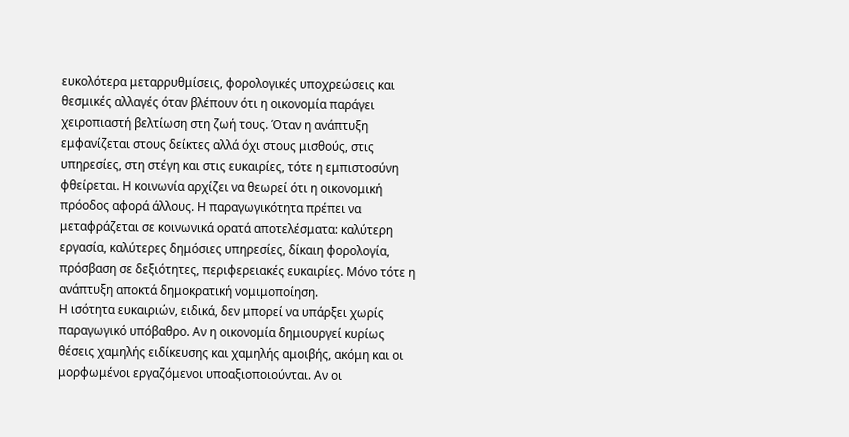ευκολότερα μεταρρυθμίσεις, φορολογικές υποχρεώσεις και θεσμικές αλλαγές όταν βλέπουν ότι η οικονομία παράγει χειροπιαστή βελτίωση στη ζωή τους. Όταν η ανάπτυξη εμφανίζεται στους δείκτες αλλά όχι στους μισθούς, στις υπηρεσίες, στη στέγη και στις ευκαιρίες, τότε η εμπιστοσύνη φθείρεται. Η κοινωνία αρχίζει να θεωρεί ότι η οικονομική πρόοδος αφορά άλλους. Η παραγωγικότητα πρέπει να μεταφράζεται σε κοινωνικά ορατά αποτελέσματα: καλύτερη εργασία, καλύτερες δημόσιες υπηρεσίες, δίκαιη φορολογία, πρόσβαση σε δεξιότητες, περιφερειακές ευκαιρίες. Μόνο τότε η ανάπτυξη αποκτά δημοκρατική νομιμοποίηση.
Η ισότητα ευκαιριών, ειδικά, δεν μπορεί να υπάρξει χωρίς παραγωγικό υπόβαθρο. Αν η οικονομία δημιουργεί κυρίως θέσεις χαμηλής ειδίκευσης και χαμηλής αμοιβής, ακόμη και οι μορφωμένοι εργαζόμενοι υποαξιοποιούνται. Αν οι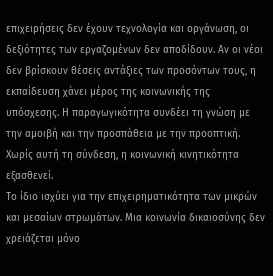επιχειρήσεις δεν έχουν τεχνολογία και οργάνωση, οι δεξιότητες των εργαζομένων δεν αποδίδουν. Αν οι νέοι δεν βρίσκουν θέσεις αντάξιες των προσόντων τους, η εκπαίδευση χάνει μέρος της κοινωνικής της υπόσχεσης. Η παραγωγικότητα συνδέει τη γνώση με την αμοιβή και την προσπάθεια με την προοπτική. Χωρίς αυτή τη σύνδεση, η κοινωνική κινητικότητα εξασθενεί.
Το ίδιο ισχύει για την επιχειρηματικότητα των μικρών και μεσαίων στρωμάτων. Μια κοινωνία δικαιοσύνης δεν χρειάζεται μόνο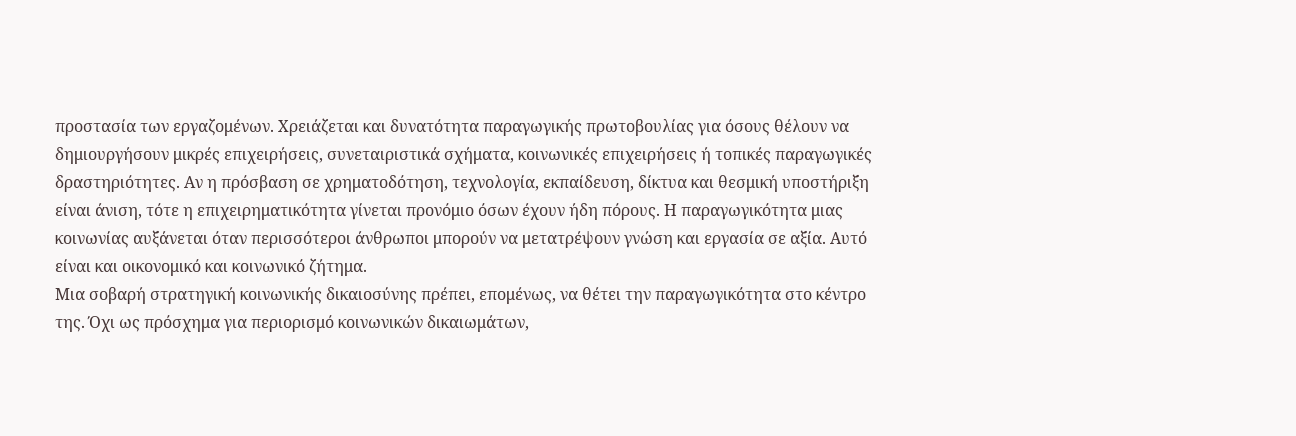προστασία των εργαζομένων. Χρειάζεται και δυνατότητα παραγωγικής πρωτοβουλίας για όσους θέλουν να δημιουργήσουν μικρές επιχειρήσεις, συνεταιριστικά σχήματα, κοινωνικές επιχειρήσεις ή τοπικές παραγωγικές δραστηριότητες. Αν η πρόσβαση σε χρηματοδότηση, τεχνολογία, εκπαίδευση, δίκτυα και θεσμική υποστήριξη είναι άνιση, τότε η επιχειρηματικότητα γίνεται προνόμιο όσων έχουν ήδη πόρους. Η παραγωγικότητα μιας κοινωνίας αυξάνεται όταν περισσότεροι άνθρωποι μπορούν να μετατρέψουν γνώση και εργασία σε αξία. Αυτό είναι και οικονομικό και κοινωνικό ζήτημα.
Μια σοβαρή στρατηγική κοινωνικής δικαιοσύνης πρέπει, επομένως, να θέτει την παραγωγικότητα στο κέντρο της. Όχι ως πρόσχημα για περιορισμό κοινωνικών δικαιωμάτων,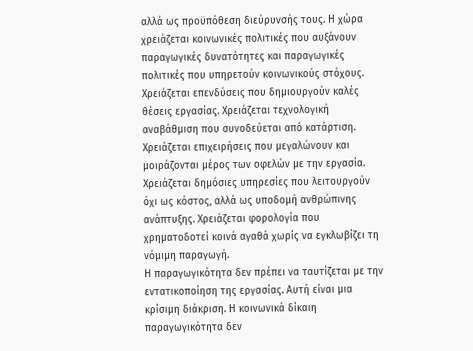αλλά ως προϋπόθεση διεύρυνσής τους. Η χώρα χρειάζεται κοινωνικές πολιτικές που αυξάνουν παραγωγικές δυνατότητες και παραγωγικές πολιτικές που υπηρετούν κοινωνικούς στόχους. Χρειάζεται επενδύσεις που δημιουργούν καλές θέσεις εργασίας. Χρειάζεται τεχνολογική αναβάθμιση που συνοδεύεται από κατάρτιση. Χρειάζεται επιχειρήσεις που μεγαλώνουν και μοιράζονται μέρος των οφελών με την εργασία. Χρειάζεται δημόσιες υπηρεσίες που λειτουργούν όχι ως κόστος, αλλά ως υποδομή ανθρώπινης ανάπτυξης. Χρειάζεται φορολογία που χρηματοδοτεί κοινά αγαθά χωρίς να εγκλωβίζει τη νόμιμη παραγωγή.
Η παραγωγικότητα δεν πρέπει να ταυτίζεται με την εντατικοποίηση της εργασίας. Αυτή είναι μια κρίσιμη διάκριση. Η κοινωνικά δίκαιη παραγωγικότητα δεν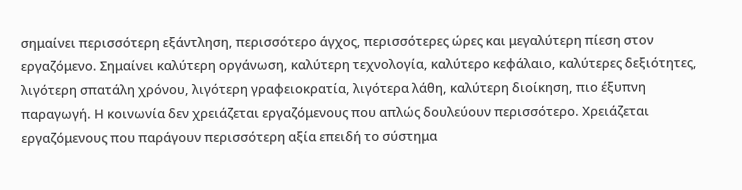σημαίνει περισσότερη εξάντληση, περισσότερο άγχος, περισσότερες ώρες και μεγαλύτερη πίεση στον εργαζόμενο. Σημαίνει καλύτερη οργάνωση, καλύτερη τεχνολογία, καλύτερο κεφάλαιο, καλύτερες δεξιότητες, λιγότερη σπατάλη χρόνου, λιγότερη γραφειοκρατία, λιγότερα λάθη, καλύτερη διοίκηση, πιο έξυπνη παραγωγή. Η κοινωνία δεν χρειάζεται εργαζόμενους που απλώς δουλεύουν περισσότερο. Χρειάζεται εργαζόμενους που παράγουν περισσότερη αξία επειδή το σύστημα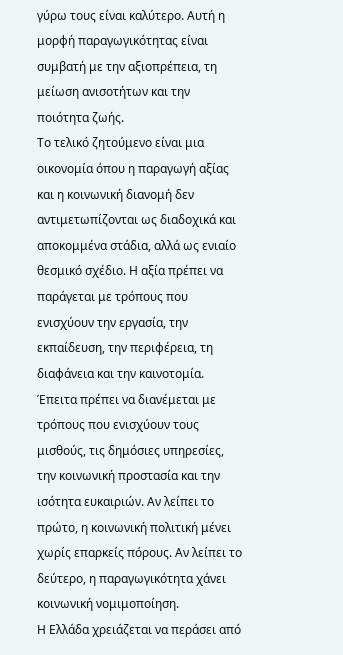γύρω τους είναι καλύτερο. Αυτή η μορφή παραγωγικότητας είναι συμβατή με την αξιοπρέπεια, τη μείωση ανισοτήτων και την ποιότητα ζωής.
Το τελικό ζητούμενο είναι μια οικονομία όπου η παραγωγή αξίας και η κοινωνική διανομή δεν αντιμετωπίζονται ως διαδοχικά και αποκομμένα στάδια, αλλά ως ενιαίο θεσμικό σχέδιο. Η αξία πρέπει να παράγεται με τρόπους που ενισχύουν την εργασία, την εκπαίδευση, την περιφέρεια, τη διαφάνεια και την καινοτομία. Έπειτα πρέπει να διανέμεται με τρόπους που ενισχύουν τους μισθούς, τις δημόσιες υπηρεσίες, την κοινωνική προστασία και την ισότητα ευκαιριών. Αν λείπει το πρώτο, η κοινωνική πολιτική μένει χωρίς επαρκείς πόρους. Αν λείπει το δεύτερο, η παραγωγικότητα χάνει κοινωνική νομιμοποίηση.
Η Ελλάδα χρειάζεται να περάσει από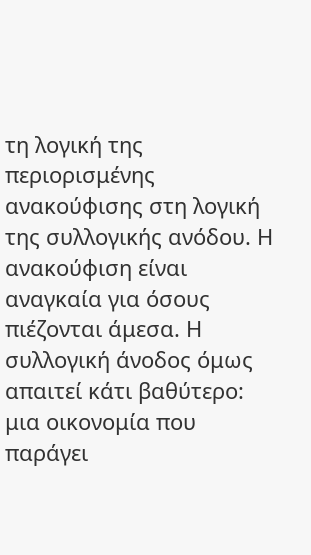τη λογική της περιορισμένης ανακούφισης στη λογική της συλλογικής ανόδου. Η ανακούφιση είναι αναγκαία για όσους πιέζονται άμεσα. Η συλλογική άνοδος όμως απαιτεί κάτι βαθύτερο: μια οικονομία που παράγει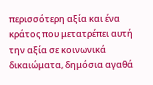περισσότερη αξία και ένα κράτος που μετατρέπει αυτή την αξία σε κοινωνικά δικαιώματα, δημόσια αγαθά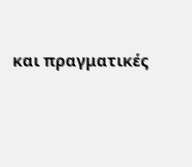και πραγματικές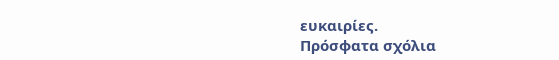ευκαιρίες.
Πρόσφατα σχόλια